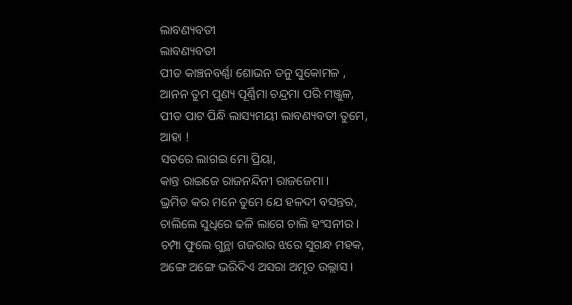ଲାବଣ୍ୟବତୀ
ଲାବଣ୍ୟବତୀ
ପୀତ କାଞ୍ଚନବର୍ଣ୍ଣା ଶୋଭନ ତନୁ ସୁକୋମଳ ,
ଆନନ ତୁମ ପୁଣ୍ୟ ପୂର୍ଣ୍ଣିମା ଚନ୍ଦ୍ରମା ପରି ମଞ୍ଜୁଳ,
ପୀତ ପାଟ ପିନ୍ଧି ଲାସ୍ୟମୟୀ ଲାବଣ୍ୟବତୀ ତୁମେ,
ଆହା !
ସତରେ ଲାଗଇ ମୋ ପ୍ରିୟା,
କାନ୍ତ ରାଇଜେ ରାଜନନ୍ଦିନୀ ରାଜଜେମା ।
ଭ୍ରମିତ କର ମନେ ତୁମେ ଯେ ହଳଦୀ ବସନ୍ତର,
ଚାଲିଲେ ସୁଧିରେ ଢଳି ଲାଗେ ଚାଲି ହଂସନୀର ।
ଚମ୍ପା ଫୁଲେ ଗୁନ୍ଥା ଗଜରାର ଝରେ ସୁଗନ୍ଧ ମହକ,
ଅଙ୍ଗେ ଅଙ୍ଗେ ଭରିଦିଏ ଅସରା ଅମୃତ ଉଲ୍ଲାସ ।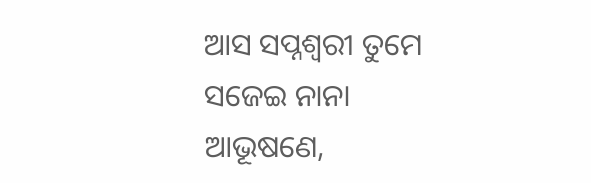ଆସ ସପ୍ନଶ୍ଵରୀ ତୁମେ ସଜେଇ ନାନା ଆଭୂଷଣେ,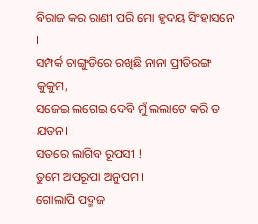ଵିରାଜ କର ରାଣୀ ପରି ମୋ ହୃଦୟ ସିଂହାସନେ ।
ସମ୍ପର୍କ ଚାଙ୍ଗୁଡିରେ ରଖିଛି ନାନା ପ୍ରୀତିରଙ୍ଗ କୁକୁମ,
ସଜେଇ ଲଗେଇ ଦେବି ମୁଁ ଲଲାଟେ କରି ତ ଯତନ।
ସତରେ ଲାଗିବ ରୂପସୀ !
ତୁମେ ଅପରୂପା ଅନୁପମ ।
ଗୋଲାପି ପଦ୍ମଜ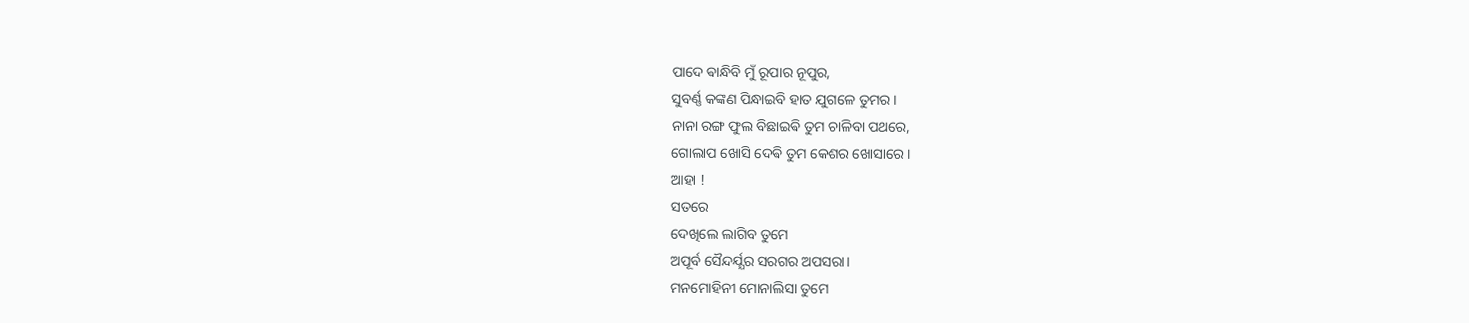ପାଦେ ଵାନ୍ଧିବି ମୁଁ ରୂପାର ନୂପୁର,
ସୁବର୍ଣ୍ଣ କଙ୍କଣ ପିନ୍ଧାଇବି ହାତ ଯୁଗଳେ ତୁମର ।
ନାନା ରଙ୍ଗ ଫୁଲ ବିଛାଇଵି ତୁମ ଚାଳିବା ପଥରେ,
ଗୋଲାପ ଖୋସି ଦେଵି ତୁମ କେଶର ଖୋସାରେ ।
ଆହା !
ସତରେ
ଦେଖିଲେ ଲାଗିବ ତୁମେ
ଅପୂର୍ବ ସୈନ୍ଦର୍ଯ୍ଯର ସରଗର ଅପସରା।
ମନମୋହିନୀ ମୋନାଲିସା ତୁମେ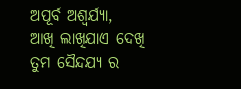ଅପୂର୍ବ ଅଶ୍ଵର୍ଯ୍ଯା,
ଆଖି ଲାଖିଯାଏ ଦେଖି ତୁମ ସୈନ୍ଦଯ୍ଯ ର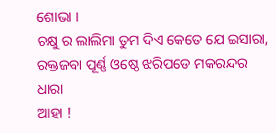ଶୋଭା ।
ଚକ୍ଷୁ ର ଲାଲିମା ତୁମ ଦିଏ କେତେ ଯେ ଇସାରା,
ରକ୍ତଜବା ପୂର୍ଣ୍ଣ ଓଷ୍ଠେ ଝରିପଡେ ମକରନ୍ଦର ଧାରା
ଆହା !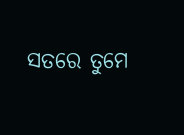ସତରେ ତୁମେ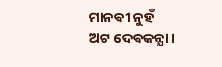ମାନଵୀ ନୁହଁ
ଅଟ ଦେଵକନ୍ଯା ।